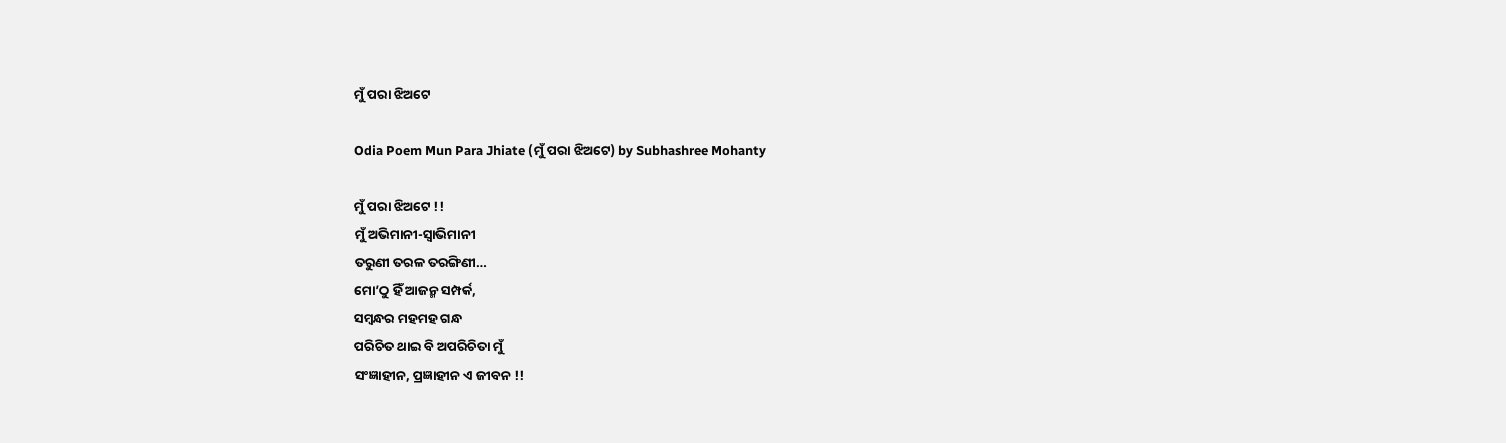ମୁଁ ପରା ଝିଅଟେ

Odia Poem Mun Para Jhiate (ମୁଁ ପରା ଝିଅଟେ) by Subhashree Mohanty

ମୁଁ ପରା ଝିଅଟେ !!
ମୁଁ ଅଭିମାନୀ-ସ୍ୱାଭିମାନୀ
ତରୁଣୀ ତରଳ ତରଙ୍ଗିଣୀ…
ମୋ’ଠୁ ହିଁ ଆଜନ୍ମ ସମ୍ପର୍କ,
ସମ୍ବନ୍ଧର ମହମହ ଗନ୍ଧ
ପରିଚିତ ଥାଇ ବି ଅପରିଚିତା ମୁଁ
ସଂଜ୍ଞାହୀନ, ପ୍ରଜ୍ଞାହୀନ ଏ ଜୀବନ !!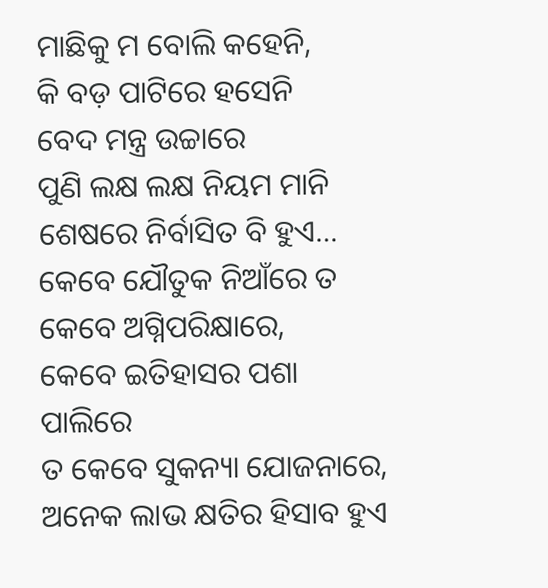ମାଛିକୁ ମ ବୋଲି କହେନି,
କି ବଡ଼ ପାଟିରେ ହସେନି
ବେଦ ମନ୍ତ୍ର ଉଚ୍ଚାରେ
ପୁଣି ଲକ୍ଷ ଲକ୍ଷ ନିୟମ ମାନି
ଶେଷରେ ନିର୍ବାସିତ ବି ହୁଏ…
କେବେ ଯୌତୁକ ନିଆଁରେ ତ
କେବେ ଅଗ୍ନିପରିକ୍ଷାରେ,
କେବେ ଇତିହାସର ପଶା ପାଲିରେ
ତ କେବେ ସୁକନ୍ୟା ଯୋଜନାରେ,
ଅନେକ ଲାଭ କ୍ଷତିର ହିସାବ ହୁଏ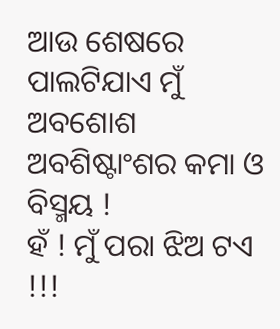ଆଉ ଶେଷରେ ପାଲଟିଯାଏ ମୁଁ
ଅବଶୋଶ ଅବଶିଷ୍ଟାଂଶର କମା ଓ ବିସ୍ମୟ !
ହଁ ! ମୁଁ ପରା ଝିଅ ଟଏ !!!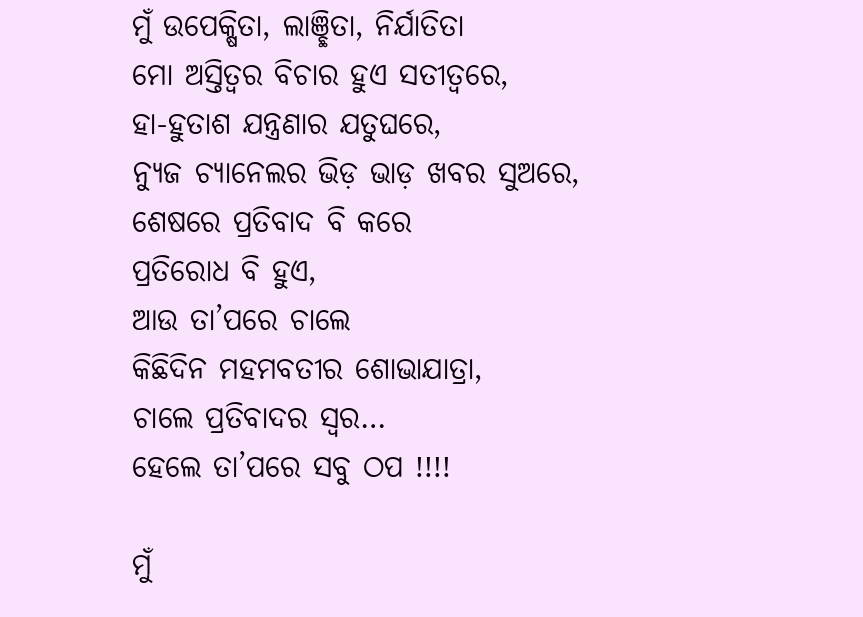ମୁଁ ଉପେକ୍ଷିତା, ଲାଞ୍ଛିତା, ନିର୍ଯାତିତା
ମୋ ଅସ୍ତିତ୍ୱର ବିଚାର ହୁଏ ସତୀତ୍ୱରେ,
ହା-ହୁତାଶ ଯନ୍ତ୍ରଣାର ଯତୁଘରେ,
ନ୍ୟୁଜ ଚ୍ୟାନେଲର ଭିଡ଼ ଭାଡ଼ ଖବର ସୁଅରେ,
ଶେଷରେ ପ୍ରତିବାଦ ବି କରେ
ପ୍ରତିରୋଧ ବି ହୁଏ,
ଆଉ ତା’ପରେ ଚାଲେ
କିଛିଦିନ ମହମବତୀର ଶୋଭାଯାତ୍ରା,
ଚାଲେ ପ୍ରତିବାଦର ସ୍ୱର…
ହେଲେ ତା’ପରେ ସବୁ ଠପ !!!!

ମୁଁ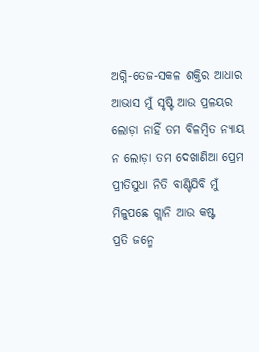ଅଗ୍ନି-ତେଜ-ସକଳ ଶକ୍ତିର ଆଧାର
ଆଭାସ ମୁଁ ସୃଷ୍ଟି ଆଉ ପ୍ରଳୟର
ଲୋଡ଼ା ନାହିଁ ତମ ବିଳମ୍ବିତ ନ୍ୟାୟ
ନ ଲୋଡ଼ା ତମ ଦେଖାଣିଆ ପ୍ରେମ
ପ୍ରୀତିସୁଧା ନିତି ବାଣ୍ଟିଯିବି ମୁଁ
ମିଳୁପଛେ ଗ୍ଲାନି ଆଉ କଷ୍ଟ
ପ୍ରତି ଜନ୍ମେ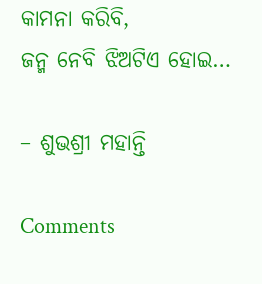କାମନା କରିବି,
ଜନ୍ମ ନେବି ଝିଅଟିଏ ହୋଇ…

– ଶୁଭଶ୍ରୀ ମହାନ୍ତି

Comments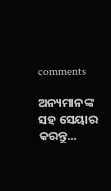comments

ଅନ୍ୟମାନଙ୍କ ସହ ସେୟାର କରନ୍ତୁ...